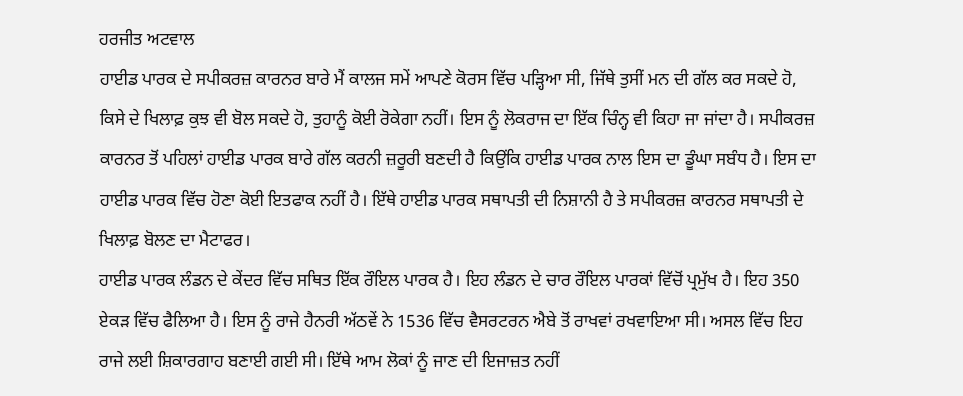ਹਰਜੀਤ ਅਟਵਾਲ
ਹਾਈਡ ਪਾਰਕ ਦੇ ਸਪੀਕਰਜ਼ ਕਾਰਨਰ ਬਾਰੇ ਮੈਂ ਕਾਲਜ ਸਮੇਂ ਆਪਣੇ ਕੋਰਸ ਵਿੱਚ ਪੜ੍ਹਿਆ ਸੀ, ਜਿੱਥੇ ਤੁਸੀਂ ਮਨ ਦੀ ਗੱਲ ਕਰ ਸਕਦੇ ਹੋ, ਕਿਸੇ ਦੇ ਖਿਲਾਫ਼ ਕੁਝ ਵੀ ਬੋਲ ਸਕਦੇ ਹੋ, ਤੁਹਾਨੂੰ ਕੋਈ ਰੋਕੇਗਾ ਨਹੀਂ। ਇਸ ਨੂੰ ਲੋਕਰਾਜ ਦਾ ਇੱਕ ਚਿੰਨ੍ਹ ਵੀ ਕਿਹਾ ਜਾ ਜਾਂਦਾ ਹੈ। ਸਪੀਕਰਜ਼ ਕਾਰਨਰ ਤੋਂ ਪਹਿਲਾਂ ਹਾਈਡ ਪਾਰਕ ਬਾਰੇ ਗੱਲ ਕਰਨੀ ਜ਼ਰੂਰੀ ਬਣਦੀ ਹੈ ਕਿਉਂਕਿ ਹਾਈਡ ਪਾਰਕ ਨਾਲ ਇਸ ਦਾ ਡੂੰਘਾ ਸਬੰਧ ਹੈ। ਇਸ ਦਾ ਹਾਈਡ ਪਾਰਕ ਵਿੱਚ ਹੋਣਾ ਕੋਈ ਇਤਫਾਕ ਨਹੀਂ ਹੈ। ਇੱਥੇ ਹਾਈਡ ਪਾਰਕ ਸਥਾਪਤੀ ਦੀ ਨਿਸ਼ਾਨੀ ਹੈ ਤੇ ਸਪੀਕਰਜ਼ ਕਾਰਨਰ ਸਥਾਪਤੀ ਦੇ ਖਿਲਾਫ਼ ਬੋਲਣ ਦਾ ਮੈਟਾਫਰ।
ਹਾਈਡ ਪਾਰਕ ਲੰਡਨ ਦੇ ਕੇਂਦਰ ਵਿੱਚ ਸਥਿਤ ਇੱਕ ਰੌਇਲ ਪਾਰਕ ਹੈ। ਇਹ ਲੰਡਨ ਦੇ ਚਾਰ ਰੌਇਲ ਪਾਰਕਾਂ ਵਿੱਚੋਂ ਪ੍ਰਮੁੱਖ ਹੈ। ਇਹ 350 ਏਕੜ ਵਿੱਚ ਫੈਲਿਆ ਹੈ। ਇਸ ਨੂੰ ਰਾਜੇ ਹੈਨਰੀ ਅੱਠਵੇਂ ਨੇ 1536 ਵਿੱਚ ਵੈਸਰਟਰਨ ਐਬੇ ਤੋਂ ਰਾਖਵਾਂ ਰਖਵਾਇਆ ਸੀ। ਅਸਲ ਵਿੱਚ ਇਹ ਰਾਜੇ ਲਈ ਸ਼ਿਕਾਰਗਾਹ ਬਣਾਈ ਗਈ ਸੀ। ਇੱਥੇ ਆਮ ਲੋਕਾਂ ਨੂੰ ਜਾਣ ਦੀ ਇਜਾਜ਼ਤ ਨਹੀਂ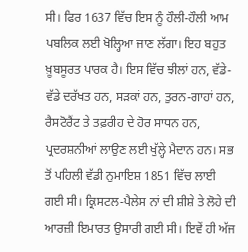ਸੀ। ਫਿਰ 1637 ਵਿੱਚ ਇਸ ਨੂੰ ਹੌਲੀ-ਹੌਲੀ ਆਮ ਪਬਲਿਕ ਲਈ ਖੋਲ੍ਹਿਆ ਜਾਣ ਲੱਗਾ। ਇਹ ਬਹੁਤ ਖ਼ੂਬਸੂਰਤ ਪਾਰਕ ਹੈ। ਇਸ ਵਿੱਚ ਝੀਲਾਂ ਹਨ, ਵੱਡੇ-ਵੱਡੇ ਦਰੱਖਤ ਹਨ, ਸੜਕਾਂ ਹਨ, ਤੁਰਨ-ਗਾਹਾਂ ਹਨ, ਰੈਸਟੋਰੈਂਟ ਤੇ ਤਫ਼ਰੀਹ ਦੇ ਹੋਰ ਸਾਧਨ ਹਨ, ਪ੍ਰਦਰਸ਼ਨੀਆਂ ਲਾਉਣ ਲਈ ਖੁੱਲ੍ਹੇ ਮੈਦਾਨ ਹਨ। ਸਭ ਤੋਂ ਪਹਿਲੀ ਵੱਡੀ ਨੁਮਾਇਸ਼ 1851 ਵਿੱਚ ਲਾਈ ਗਈ ਸੀ। ਕ੍ਰਿਸਟਲ-ਪੈਲੇਸ ਨਾਂ ਦੀ ਸ਼ੀਸ਼ੇ ਤੇ ਲੋਹੇ ਦੀ ਆਰਜ਼ੀ ਇਮਾਰਤ ਉਸਾਰੀ ਗਈ ਸੀ। ਇਵੇਂ ਹੀ ਅੱਜ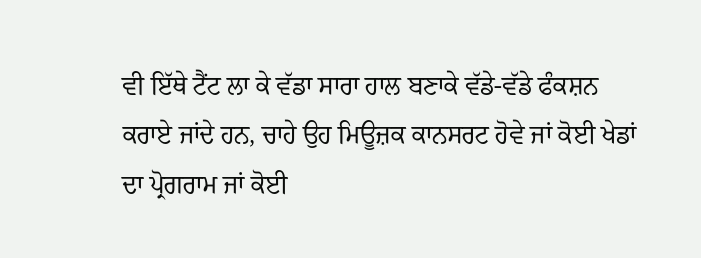ਵੀ ਇੱਥੇ ਟੈਂਟ ਲਾ ਕੇ ਵੱਡਾ ਸਾਰਾ ਹਾਲ ਬਣਾਕੇ ਵੱਡੇ-ਵੱਡੇ ਫੰਕਸ਼ਨ ਕਰਾਏ ਜਾਂਦੇ ਹਨ, ਚਾਹੇ ਉਹ ਮਿਊਜ਼ਕ ਕਾਨਸਰਟ ਹੋਵੇ ਜਾਂ ਕੋਈ ਖੇਡਾਂ ਦਾ ਪ੍ਰੋਗਰਾਮ ਜਾਂ ਕੋਈ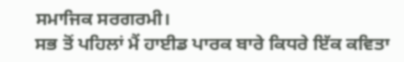ਸਮਾਜਿਕ ਸਰਗਰਮੀ।
ਸਭ ਤੋਂ ਪਹਿਲਾਂ ਮੈਂ ਹਾਈਡ ਪਾਰਕ ਬਾਰੇ ਕਿਧਰੇ ਇੱਕ ਕਵਿਤਾ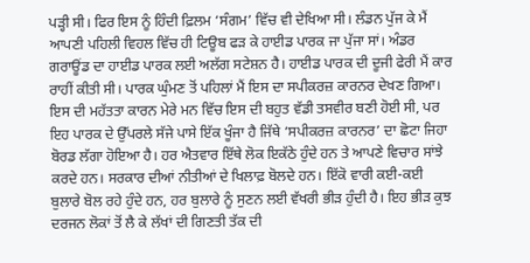ਪੜ੍ਹੀ ਸੀ। ਫਿਰ ਇਸ ਨੂੰ ਹਿੰਦੀ ਫ਼ਿਲਮ ‘ਸੰਗਮ’ ਵਿੱਚ ਵੀ ਦੇਖਿਆ ਸੀ। ਲੰਡਨ ਪੁੱਜ ਕੇ ਮੈਂ ਆਪਣੀ ਪਹਿਲੀ ਵਿਹਲ ਵਿੱਚ ਹੀ ਟਿਊਬ ਫੜ ਕੇ ਹਾਈਡ ਪਾਰਕ ਜਾ ਪੁੱਜਾ ਸਾਂ। ਅੰਡਰ ਗਰਾਊਂਡ ਦਾ ਹਾਈਡ ਪਾਰਕ ਲਈ ਅਲੱਗ ਸਟੇਸ਼ਨ ਹੈ। ਹਾਈਡ ਪਾਰਕ ਦੀ ਦੂਜੀ ਫੇਰੀ ਮੈਂ ਕਾਰ ਰਾਹੀਂ ਕੀਤੀ ਸੀ। ਪਾਰਕ ਘੁੰਮਣ ਤੋਂ ਪਹਿਲਾਂ ਮੈਂ ਇਸ ਦਾ ਸਪੀਕਰਜ਼ ਕਾਰਨਰ ਦੇਖਣ ਗਿਆ। ਇਸ ਦੀ ਮਹੱਤਤਾ ਕਾਰਨ ਮੇਰੇ ਮਨ ਵਿੱਚ ਇਸ ਦੀ ਬਹੁਤ ਵੱਡੀ ਤਸਵੀਰ ਬਣੀ ਹੋਈ ਸੀ, ਪਰ ਇਹ ਪਾਰਕ ਦੇ ਉੱਪਰਲੇ ਸੱਜੇ ਪਾਸੇ ਇੱਕ ਖੂੰਜਾ ਹੈ ਜਿੱਥੇ ‘ਸਪੀਕਰਜ਼ ਕਾਰਨਰ’ ਦਾ ਛੋਟਾ ਜਿਹਾ ਬੋਰਡ ਲੱਗਾ ਹੋਇਆ ਹੈ। ਹਰ ਐਤਵਾਰ ਇੱਥੇ ਲੋਕ ਇਕੱਠੇ ਹੁੰਦੇ ਹਨ ਤੇ ਆਪਣੇ ਵਿਚਾਰ ਸਾਂਝੇ ਕਰਦੇ ਹਨ। ਸਰਕਾਰ ਦੀਆਂ ਨੀਤੀਆਂ ਦੇ ਖਿਲਾਫ਼ ਬੋਲਦੇ ਹਨ। ਇੱਕੋ ਵਾਰੀ ਕਈ-ਕਈ ਬੁਲਾਰੇ ਬੋਲ ਰਹੇ ਹੁੰਦੇ ਹਨ, ਹਰ ਬੁਲਾਰੇ ਨੂੰ ਸੁਣਨ ਲਈ ਵੱਖਰੀ ਭੀੜ ਹੁੰਦੀ ਹੈ। ਇਹ ਭੀੜ ਕੁਝ ਦਰਜਨ ਲੋਕਾਂ ਤੋਂ ਲੈ ਕੇ ਲੱਖਾਂ ਦੀ ਗਿਣਤੀ ਤੱਕ ਦੀ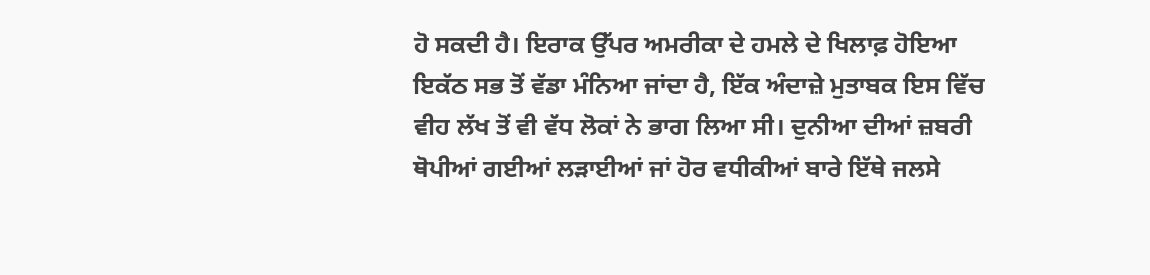ਹੋ ਸਕਦੀ ਹੈ। ਇਰਾਕ ਉੱਪਰ ਅਮਰੀਕਾ ਦੇ ਹਮਲੇ ਦੇ ਖਿਲਾਫ਼ ਹੋਇਆ ਇਕੱਠ ਸਭ ਤੋਂ ਵੱਡਾ ਮੰਨਿਆ ਜਾਂਦਾ ਹੈ, ਇੱਕ ਅੰਦਾਜ਼ੇ ਮੁਤਾਬਕ ਇਸ ਵਿੱਚ ਵੀਹ ਲੱਖ ਤੋਂ ਵੀ ਵੱਧ ਲੋਕਾਂ ਨੇ ਭਾਗ ਲਿਆ ਸੀ। ਦੁਨੀਆ ਦੀਆਂ ਜ਼ਬਰੀ ਥੋਪੀਆਂ ਗਈਆਂ ਲੜਾਈਆਂ ਜਾਂ ਹੋਰ ਵਧੀਕੀਆਂ ਬਾਰੇ ਇੱਥੇ ਜਲਸੇ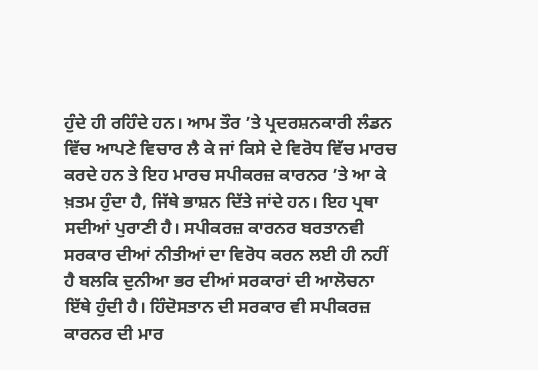ਹੁੰਦੇ ਹੀ ਰਹਿੰਦੇ ਹਨ। ਆਮ ਤੌਰ ’ਤੇ ਪ੍ਰਦਰਸ਼ਨਕਾਰੀ ਲੰਡਨ ਵਿੱਚ ਆਪਣੇ ਵਿਚਾਰ ਲੈ ਕੇ ਜਾਂ ਕਿਸੇ ਦੇ ਵਿਰੋਧ ਵਿੱਚ ਮਾਰਚ ਕਰਦੇ ਹਨ ਤੇ ਇਹ ਮਾਰਚ ਸਪੀਕਰਜ਼ ਕਾਰਨਰ ’ਤੇ ਆ ਕੇ ਖ਼ਤਮ ਹੁੰਦਾ ਹੈ, ਜਿੱਥੇ ਭਾਸ਼ਨ ਦਿੱਤੇ ਜਾਂਦੇ ਹਨ। ਇਹ ਪ੍ਰਥਾ ਸਦੀਆਂ ਪੁਰਾਣੀ ਹੈ। ਸਪੀਕਰਜ਼ ਕਾਰਨਰ ਬਰਤਾਨਵੀ ਸਰਕਾਰ ਦੀਆਂ ਨੀਤੀਆਂ ਦਾ ਵਿਰੋਧ ਕਰਨ ਲਈ ਹੀ ਨਹੀਂ ਹੈ ਬਲਕਿ ਦੁਨੀਆ ਭਰ ਦੀਆਂ ਸਰਕਾਰਾਂ ਦੀ ਆਲੋਚਨਾ ਇੱਥੇ ਹੁੰਦੀ ਹੈ। ਹਿੰਦੋਸਤਾਨ ਦੀ ਸਰਕਾਰ ਵੀ ਸਪੀਕਰਜ਼ ਕਾਰਨਰ ਦੀ ਮਾਰ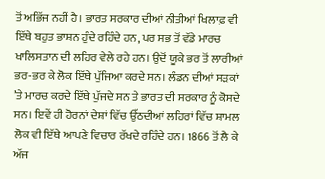ਤੋਂ ਅਭਿੱਜ ਨਹੀਂ ਹੈ। ਭਾਰਤ ਸਰਕਾਰ ਦੀਆਂ ਨੀਤੀਆਂ ਖਿਲਾਫ਼ ਵੀ ਇੱਥੇ ਬਹੁਤ ਭਾਸ਼ਨ ਹੁੰਦੇ ਰਹਿੰਦੇ ਹਨ, ਪਰ ਸਭ ਤੋਂ ਵੱਡੇ ਮਾਰਚ ਖਾਲਿਸਤਾਨ ਦੀ ਲਹਿਰ ਵੇਲੇ ਰਹੇ ਹਨ। ਉਦੋਂ ਯੂਕੇ ਭਰ ਤੋਂ ਲਾਰੀਆਂ ਭਰ-ਭਰ ਕੇ ਲੋਕ ਇੱਥੇ ਪੁੱਜਿਆ ਕਰਦੇ ਸਨ। ਲੰਡਨ ਦੀਆਂ ਸੜਕਾਂ ’ਤੇ ਮਾਰਚ ਕਰਦੇ ਇੱਥੇ ਪੁੱਜਦੇ ਸਨ ਤੇ ਭਾਰਤ ਦੀ ਸਰਕਾਰ ਨੂੰ ਕੋਸਦੇ ਸਨ। ਇਵੇਂ ਹੀ ਹੋਰਨਾਂ ਦੇਸ਼ਾਂ ਵਿੱਚ ਉੱਠਦੀਆਂ ਲਹਿਰਾਂ ਵਿੱਚ ਸ਼ਾਮਲ ਲੋਕ ਵੀ ਇੱਥੇ ਆਪਣੇ ਵਿਚਾਰ ਰੱਖਦੇ ਰਹਿੰਦੇ ਹਨ। 1866 ਤੋਂ ਲੈ ਕੇ ਅੱਜ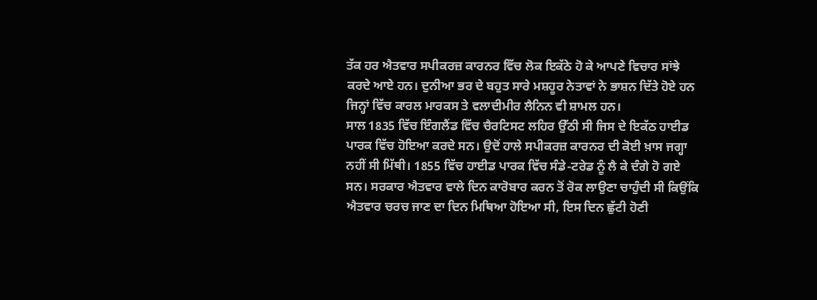ਤੱਕ ਹਰ ਐਤਵਾਰ ਸਪੀਕਰਜ਼ ਕਾਰਨਰ ਵਿੱਚ ਲੋਕ ਇਕੱਠੇ ਹੋ ਕੇ ਆਪਣੇ ਵਿਚਾਰ ਸਾਂਝੇ ਕਰਦੇ ਆਏ ਹਨ। ਦੁਨੀਆ ਭਰ ਦੇ ਬਹੁਤ ਸਾਰੇ ਮਸ਼ਹੂਰ ਨੇਤਾਵਾਂ ਨੇ ਭਾਸ਼ਨ ਦਿੱਤੇ ਹੋਏ ਹਨ ਜਿਨ੍ਹਾਂ ਵਿੱਚ ਕਾਰਲ ਮਾਰਕਸ ਤੇ ਵਲਾਦੀਮੀਰ ਲੈਨਿਨ ਵੀ ਸ਼ਾਮਲ ਹਨ।
ਸਾਲ 1835 ਵਿੱਚ ਇੰਗਲੈਂਡ ਵਿੱਚ ਚੈਰਟਿਸਟ ਲਹਿਰ ਉੱਠੀ ਸੀ ਜਿਸ ਦੇ ਇਕੱਠ ਹਾਈਡ ਪਾਰਕ ਵਿੱਚ ਹੋਇਆ ਕਰਦੇ ਸਨ। ਉਦੋਂ ਹਾਲੇ ਸਪੀਕਰਜ਼ ਕਾਰਨਰ ਦੀ ਕੋਈ ਖ਼ਾਸ ਜਗ੍ਹਾ ਨਹੀਂ ਸੀ ਮਿੱਥੀ। 1855 ਵਿੱਚ ਹਾਈਡ ਪਾਰਕ ਵਿੱਚ ਸੰਡੇ-ਟਰੇਡ ਨੂੰ ਲੈ ਕੇ ਦੰਗੇ ਹੋ ਗਏ ਸਨ। ਸਰਕਾਰ ਐਤਵਾਰ ਵਾਲੇ ਦਿਨ ਕਾਰੋਬਾਰ ਕਰਨ ਤੋਂ ਰੋਕ ਲਾਉਣਾ ਚਾਹੁੰਦੀ ਸੀ ਕਿਉਂਕਿ ਐਤਵਾਰ ਚਰਚ ਜਾਣ ਦਾ ਦਿਨ ਮਿਥਿਆ ਹੋਇਆ ਸੀ, ਇਸ ਦਿਨ ਛੁੱਟੀ ਹੋਣੀ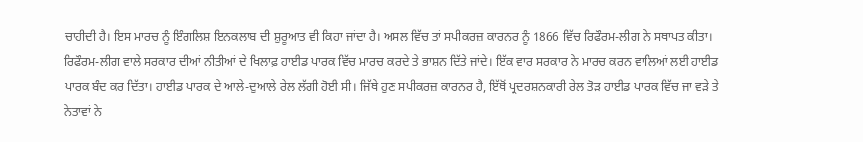ਚਾਹੀਦੀ ਹੈ। ਇਸ ਮਾਰਚ ਨੂੰ ਇੰਗਲਿਸ਼ ਇਨਕਲਾਬ ਦੀ ਸ਼ੁਰੂਆਤ ਵੀ ਕਿਹਾ ਜਾਂਦਾ ਹੈ। ਅਸਲ ਵਿੱਚ ਤਾਂ ਸਪੀਕਰਜ਼ ਕਾਰਨਰ ਨੂੰ 1866 ਵਿੱਚ ਰਿਫੌਰਮ-ਲੀਗ ਨੇ ਸਥਾਪਤ ਕੀਤਾ। ਰਿਫੌਰਮ-ਲੀਗ ਵਾਲੇ ਸਰਕਾਰ ਦੀਆਂ ਨੀਤੀਆਂ ਦੇ ਖਿਲਾਫ਼ ਹਾਈਡ ਪਾਰਕ ਵਿੱਚ ਮਾਰਚ ਕਰਦੇ ਤੇ ਭਾਸ਼ਨ ਦਿੱਤੇ ਜਾਂਦੇ। ਇੱਕ ਵਾਰ ਸਰਕਾਰ ਨੇ ਮਾਰਚ ਕਰਨ ਵਾਲਿਆਂ ਲਈ ਹਾਈਡ ਪਾਰਕ ਬੰਦ ਕਰ ਦਿੱਤਾ। ਹਾਈਡ ਪਾਰਕ ਦੇ ਆਲੇ-ਦੁਆਲੇ ਰੇਲ ਲੱਗੀ ਹੋਈ ਸੀ। ਜਿੱਥੇ ਹੁਣ ਸਪੀਕਰਜ਼ ਕਾਰਨਰ ਹੈ, ਇੱਥੋਂ ਪ੍ਰਦਰਸ਼ਨਕਾਰੀ ਰੇਲ ਤੋੜ ਹਾਈਡ ਪਾਰਕ ਵਿੱਚ ਜਾ ਵੜੇ ਤੇ ਨੇਤਾਵਾਂ ਨੇ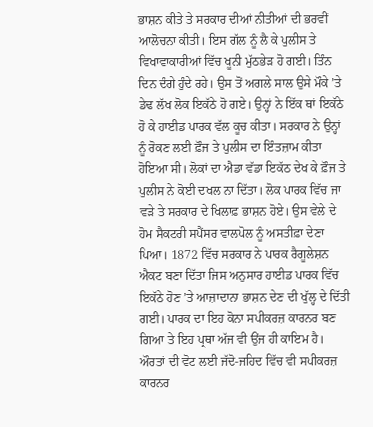ਭਾਸ਼ਨ ਕੀਤੇ ਤੇ ਸਰਕਾਰ ਦੀਆਂ ਨੀਤੀਆਂ ਦੀ ਭਰਵੀਂ ਆਲੋਚਨਾ ਕੀਤੀ। ਇਸ ਗੱਲ ਨੂੰ ਲੈ ਕੇ ਪੁਲੀਸ ਤੇ ਵਿਖਾਵਾਕਾਰੀਆਂ ਵਿੱਚ ਖੂਨੀ ਮੁੱਠਭੇੜ ਹੋ ਗਈ। ਤਿੰਨ ਦਿਨ ਦੰਗੇ ਹੁੰਦੇ ਰਹੇ। ਉਸ ਤੋਂ ਅਗਲੇ ਸਾਲ ਉਸੇ ਮੌਕੇ ’ਤੇ ਡੇਢ ਲੱਖ ਲੋਕ ਇਕੱਠੇ ਹੋ ਗਏ। ਉਨ੍ਹਾਂ ਨੇ ਇੱਕ ਥਾਂ ਇਕੱਠੇ ਹੋ ਕੇ ਹਾਈਡ ਪਾਰਕ ਵੱਲ ਕੂਚ ਕੀਤਾ। ਸਰਕਾਰ ਨੇ ਉਨ੍ਹਾਂ ਨੂੰ ਰੋਕਣ ਲਈ ਫ਼ੌਜ ਤੇ ਪੁਲੀਸ ਦਾ ਇੰਤਜ਼ਾਮ ਕੀਤਾ ਹੋਇਆ ਸੀ। ਲੋਕਾਂ ਦਾ ਐਡਾ ਵੱਡਾ ਇਕੱਠ ਦੇਖ ਕੇ ਫ਼ੌਜ ਤੇ ਪੁਲੀਸ ਨੇ ਕੋਈ ਦਖਲ ਨਾ ਦਿੱਤਾ। ਲੋਕ ਪਾਰਕ ਵਿੱਚ ਜਾ ਵੜੇ ਤੇ ਸਰਕਾਰ ਦੇ ਖਿਲਾਫ਼ ਭਾਸ਼ਨ ਹੋਏ। ਉਸ ਵੇਲੇ ਦੇ ਹੋਮ ਸੈਕਟਰੀ ਸਪੈਂਸਰ ਵਾਲਪੋਲ ਨੂੰ ਅਸਤੀਫ਼ਾ ਦੇਣਾ ਪਿਆ। 1872 ਵਿੱਚ ਸਰਕਾਰ ਨੇ ਪਾਰਕ ਰੈਗੂਲੇਸ਼ਨ ਐਕਟ ਬਣਾ ਦਿੱਤਾ ਜਿਸ ਅਨੁਸਾਰ ਹਾਈਡ ਪਾਰਕ ਵਿੱਚ ਇਕੱਠੇ ਹੋਣ ’ਤੇ ਆਜ਼ਾਦਾਨਾ ਭਾਸ਼ਨ ਦੇਣ ਦੀ ਖੁੱਲ੍ਹ ਦੇ ਦਿੱਤੀ ਗਈ। ਪਾਰਕ ਦਾ ਇਹ ਕੋਨਾ ਸਪੀਕਰਜ਼ ਕਾਰਨਰ ਬਣ ਗਿਆ ਤੇ ਇਹ ਪ੍ਰਥਾ ਅੱਜ ਵੀ ਉਂਜ ਹੀ ਕਾਇਮ ਹੈ।
ਔਰਤਾਂ ਦੀ ਵੋਟ ਲਈ ਜੱਦੋ-ਜਹਿਦ ਵਿੱਚ ਵੀ ਸਪੀਕਰਜ਼ ਕਾਰਨਰ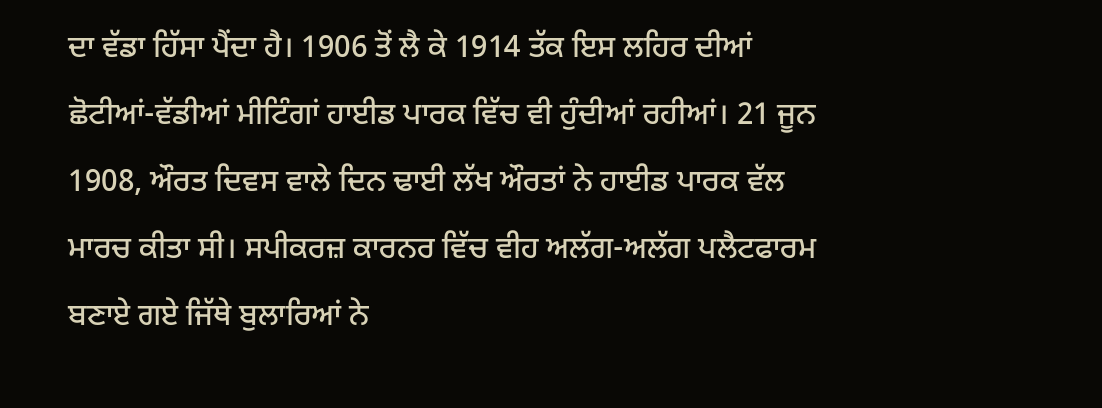ਦਾ ਵੱਡਾ ਹਿੱਸਾ ਪੈਂਦਾ ਹੈ। 1906 ਤੋਂ ਲੈ ਕੇ 1914 ਤੱਕ ਇਸ ਲਹਿਰ ਦੀਆਂ ਛੋਟੀਆਂ-ਵੱਡੀਆਂ ਮੀਟਿੰਗਾਂ ਹਾਈਡ ਪਾਰਕ ਵਿੱਚ ਵੀ ਹੁੰਦੀਆਂ ਰਹੀਆਂ। 21 ਜੂਨ 1908, ਔਰਤ ਦਿਵਸ ਵਾਲੇ ਦਿਨ ਢਾਈ ਲੱਖ ਔਰਤਾਂ ਨੇ ਹਾਈਡ ਪਾਰਕ ਵੱਲ ਮਾਰਚ ਕੀਤਾ ਸੀ। ਸਪੀਕਰਜ਼ ਕਾਰਨਰ ਵਿੱਚ ਵੀਹ ਅਲੱਗ-ਅਲੱਗ ਪਲੈਟਫਾਰਮ ਬਣਾਏ ਗਏ ਜਿੱਥੇ ਬੁਲਾਰਿਆਂ ਨੇ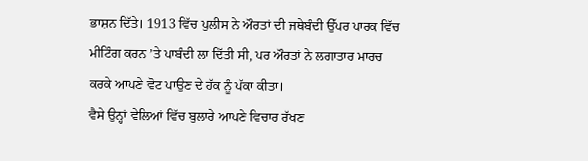ਭਾਸ਼ਨ ਦਿੱਤੇ। 1913 ਵਿੱਚ ਪੁਲੀਸ ਨੇ ਔਰਤਾਂ ਦੀ ਜਥੇਬੰਦੀ ਉੱਪਰ ਪਾਰਕ ਵਿੱਚ ਮੀਟਿੰਗ ਕਰਨ ’ਤੇ ਪਾਬੰਦੀ ਲਾ ਦਿੱਤੀ ਸੀ, ਪਰ ਔਰਤਾਂ ਨੇ ਲਗਾਤਾਰ ਮਾਰਚ ਕਰਕੇ ਆਪਣੇ ਵੋਟ ਪਾਉਣ ਦੇ ਹੱਕ ਨੂੰ ਪੱਕਾ ਕੀਤਾ।
ਵੈਸੇ ਉਨ੍ਹਾਂ ਵੇਲਿਆਂ ਵਿੱਚ ਬੁਲਾਰੇ ਆਪਣੇ ਵਿਚਾਰ ਰੱਖਣ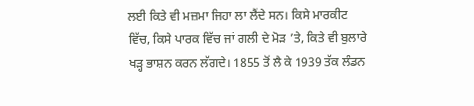ਲਈ ਕਿਤੇ ਵੀ ਮਜ਼ਮਾ ਜਿਹਾ ਲਾ ਲੈਂਦੇ ਸਨ। ਕਿਸੇ ਮਾਰਕੀਟ ਵਿੱਚ, ਕਿਸੇ ਪਾਰਕ ਵਿੱਚ ਜਾਂ ਗਲੀ ਦੇ ਮੋੜ ’ਤੇ, ਕਿਤੇ ਵੀ ਬੁਲਾਰੇ ਖੜ੍ਹ ਭਾਸ਼ਨ ਕਰਨ ਲੱਗਦੇ। 1855 ਤੋਂ ਲੈ ਕੇ 1939 ਤੱਕ ਲੰਡਨ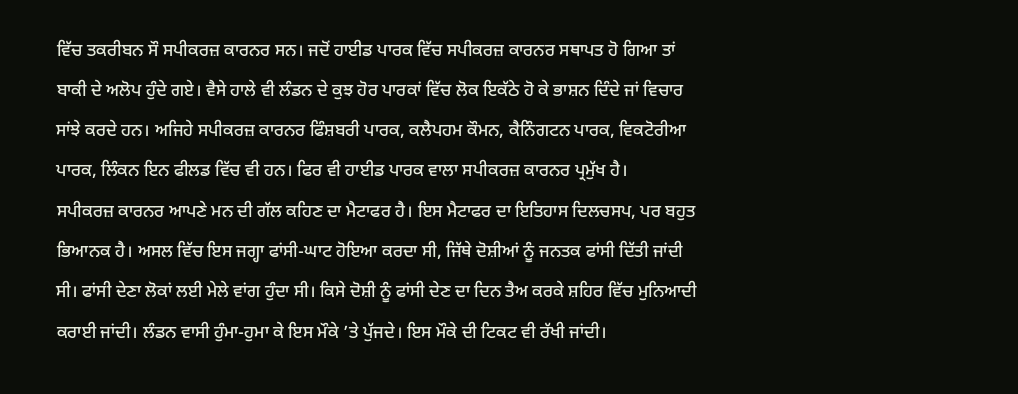ਵਿੱਚ ਤਕਰੀਬਨ ਸੌ ਸਪੀਕਰਜ਼ ਕਾਰਨਰ ਸਨ। ਜਦੋਂ ਹਾਈਡ ਪਾਰਕ ਵਿੱਚ ਸਪੀਕਰਜ਼ ਕਾਰਨਰ ਸਥਾਪਤ ਹੋ ਗਿਆ ਤਾਂ ਬਾਕੀ ਦੇ ਅਲੋਪ ਹੁੰਦੇ ਗਏ। ਵੈਸੇ ਹਾਲੇ ਵੀ ਲੰਡਨ ਦੇ ਕੁਝ ਹੋਰ ਪਾਰਕਾਂ ਵਿੱਚ ਲੋਕ ਇਕੱਠੇ ਹੋ ਕੇ ਭਾਸ਼ਨ ਦਿੰਦੇ ਜਾਂ ਵਿਚਾਰ ਸਾਂਝੇ ਕਰਦੇ ਹਨ। ਅਜਿਹੇ ਸਪੀਕਰਜ਼ ਕਾਰਨਰ ਫਿੰਸ਼ਬਰੀ ਪਾਰਕ, ਕਲੈਪਹਮ ਕੌਮਨ, ਕੈਨਿੰਗਟਨ ਪਾਰਕ, ਵਿਕਟੋਰੀਆ ਪਾਰਕ, ਲਿੰਕਨ ਇਨ ਫੀਲਡ ਵਿੱਚ ਵੀ ਹਨ। ਫਿਰ ਵੀ ਹਾਈਡ ਪਾਰਕ ਵਾਲਾ ਸਪੀਕਰਜ਼ ਕਾਰਨਰ ਪ੍ਰਮੁੱਖ ਹੈ।
ਸਪੀਕਰਜ਼ ਕਾਰਨਰ ਆਪਣੇ ਮਨ ਦੀ ਗੱਲ ਕਹਿਣ ਦਾ ਮੈਟਾਫਰ ਹੈ। ਇਸ ਮੈਟਾਫਰ ਦਾ ਇਤਿਹਾਸ ਦਿਲਚਸਪ, ਪਰ ਬਹੁਤ ਭਿਆਨਕ ਹੈ। ਅਸਲ ਵਿੱਚ ਇਸ ਜਗ੍ਹਾ ਫਾਂਸੀ-ਘਾਟ ਹੋਇਆ ਕਰਦਾ ਸੀ, ਜਿੱਥੇ ਦੋਸ਼ੀਆਂ ਨੂੰ ਜਨਤਕ ਫਾਂਸੀ ਦਿੱਤੀ ਜਾਂਦੀ ਸੀ। ਫਾਂਸੀ ਦੇਣਾ ਲੋਕਾਂ ਲਈ ਮੇਲੇ ਵਾਂਗ ਹੁੰਦਾ ਸੀ। ਕਿਸੇ ਦੋਸ਼ੀ ਨੂੰ ਫਾਂਸੀ ਦੇਣ ਦਾ ਦਿਨ ਤੈਅ ਕਰਕੇ ਸ਼ਹਿਰ ਵਿੱਚ ਮੁਨਿਆਦੀ ਕਰਾਈ ਜਾਂਦੀ। ਲੰਡਨ ਵਾਸੀ ਹੁੰਮਾ-ਹੁਮਾ ਕੇ ਇਸ ਮੌਕੇ ’ਤੇ ਪੁੱਜਦੇ। ਇਸ ਮੌਕੇ ਦੀ ਟਿਕਟ ਵੀ ਰੱਖੀ ਜਾਂਦੀ।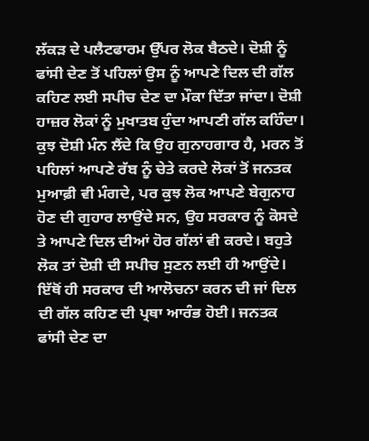ਲੱਕੜ ਦੇ ਪਲੈਟਫਾਰਮ ਉੱਪਰ ਲੋਕ ਬੈਠਦੇ। ਦੋਸ਼ੀ ਨੂੰ ਫਾਂਸੀ ਦੇਣ ਤੋਂ ਪਹਿਲਾਂ ਉਸ ਨੂੰ ਆਪਣੇ ਦਿਲ ਦੀ ਗੱਲ ਕਹਿਣ ਲਈ ਸਪੀਚ ਦੇਣ ਦਾ ਮੌਕਾ ਦਿੱਤਾ ਜਾਂਦਾ। ਦੋਸ਼ੀ ਹਾਜ਼ਰ ਲੋਕਾਂ ਨੂੰ ਮੁਖਾਤਬ ਹੁੰਦਾ ਆਪਣੀ ਗੱਲ ਕਹਿੰਦਾ। ਕੁਝ ਦੋਸ਼ੀ ਮੰਨ ਲੈਂਦੇ ਕਿ ਉਹ ਗੁਨਾਹਗਾਰ ਹੈ, ਮਰਨ ਤੋਂ ਪਹਿਲਾਂ ਆਪਣੇ ਰੱਬ ਨੂੰ ਚੇਤੇ ਕਰਦੇ ਲੋਕਾਂ ਤੋਂ ਜਨਤਕ ਮੁਆਫ਼ੀ ਵੀ ਮੰਗਦੇ, ਪਰ ਕੁਝ ਲੋਕ ਆਪਣੇ ਬੇਗੁਨਾਹ ਹੋਣ ਦੀ ਗੁਹਾਰ ਲਾਉਂਦੇ ਸਨ, ਉਹ ਸਰਕਾਰ ਨੂੰ ਕੋਸਦੇ ਤੇ ਆਪਣੇ ਦਿਲ ਦੀਆਂ ਹੋਰ ਗੱਲਾਂ ਵੀ ਕਰਦੇ। ਬਹੁਤੇ ਲੋਕ ਤਾਂ ਦੋਸ਼ੀ ਦੀ ਸਪੀਚ ਸੁਣਨ ਲਈ ਹੀ ਆਉਂਦੇ। ਇੱਥੋਂ ਹੀ ਸਰਕਾਰ ਦੀ ਆਲੋਚਨਾ ਕਰਨ ਦੀ ਜਾਂ ਦਿਲ ਦੀ ਗੱਲ ਕਹਿਣ ਦੀ ਪ੍ਰਥਾ ਆਰੰਭ ਹੋਈ। ਜਨਤਕ ਫਾਂਸੀ ਦੇਣ ਦਾ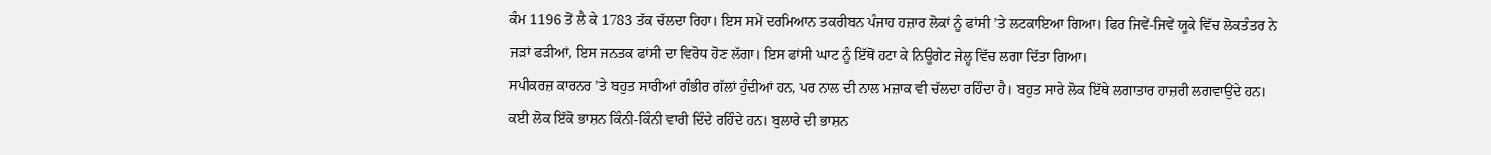ਕੰਮ 1196 ਤੋਂ ਲੈ ਕੇ 1783 ਤੱਕ ਚੱਲਦਾ ਰਿਹਾ। ਇਸ ਸਮੇਂ ਦਰਮਿਆਨ ਤਕਰੀਬਨ ਪੰਜਾਹ ਹਜ਼ਾਰ ਲੋਕਾਂ ਨੂੰ ਫਾਂਸੀ ’ਤੇ ਲਟਕਾਇਆ ਗਿਆ। ਫਿਰ ਜਿਵੇਂ-ਜਿਵੇਂ ਯੂਕੇ ਵਿੱਚ ਲੋਕਤੰਤਰ ਨੇ ਜੜਾਂ ਫੜੀਆਂ, ਇਸ ਜਨਤਕ ਫਾਂਸੀ ਦਾ ਵਿਰੋਧ ਹੋਣ ਲੱਗਾ। ਇਸ ਫਾਂਸੀ ਘਾਟ ਨੂੰ ਇੱਥੋਂ ਹਟਾ ਕੇ ਨਿਊਗੇਟ ਜੇਲ੍ਹ ਵਿੱਚ ਲਗਾ ਦਿੱਤਾ ਗਿਆ।
ਸਪੀਕਰਜ਼ ਕਾਰਨਰ ’ਤੇ ਬਹੁਤ ਸਾਰੀਆਂ ਗੰਭੀਰ ਗੱਲਾਂ ਹੁੰਦੀਆਂ ਹਨ, ਪਰ ਨਾਲ ਦੀ ਨਾਲ ਮਜ਼ਾਕ ਵੀ ਚੱਲਦਾ ਰਹਿੰਦਾ ਹੈ। ਬਹੁਤ ਸਾਰੇ ਲੋਕ ਇੱਥੇ ਲਗਾਤਾਰ ਹਾਜ਼ਰੀ ਲਗਵਾਉਂਦੇ ਹਨ। ਕਈ ਲੋਕ ਇੱਕੋ ਭਾਸ਼ਨ ਕਿੰਨੀ-ਕਿੰਨੀ ਵਾਰੀ ਦਿੰਦੇ ਰਹਿੰਦੇ ਹਨ। ਬੁਲਾਰੇ ਦੀ ਭਾਸ਼ਨ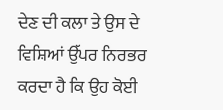ਦੇਣ ਦੀ ਕਲਾ ਤੇ ਉਸ ਦੇ ਵਿਸ਼ਿਆਂ ਉੱਪਰ ਨਿਰਭਰ ਕਰਦਾ ਹੈ ਕਿ ਉਹ ਕੋਈ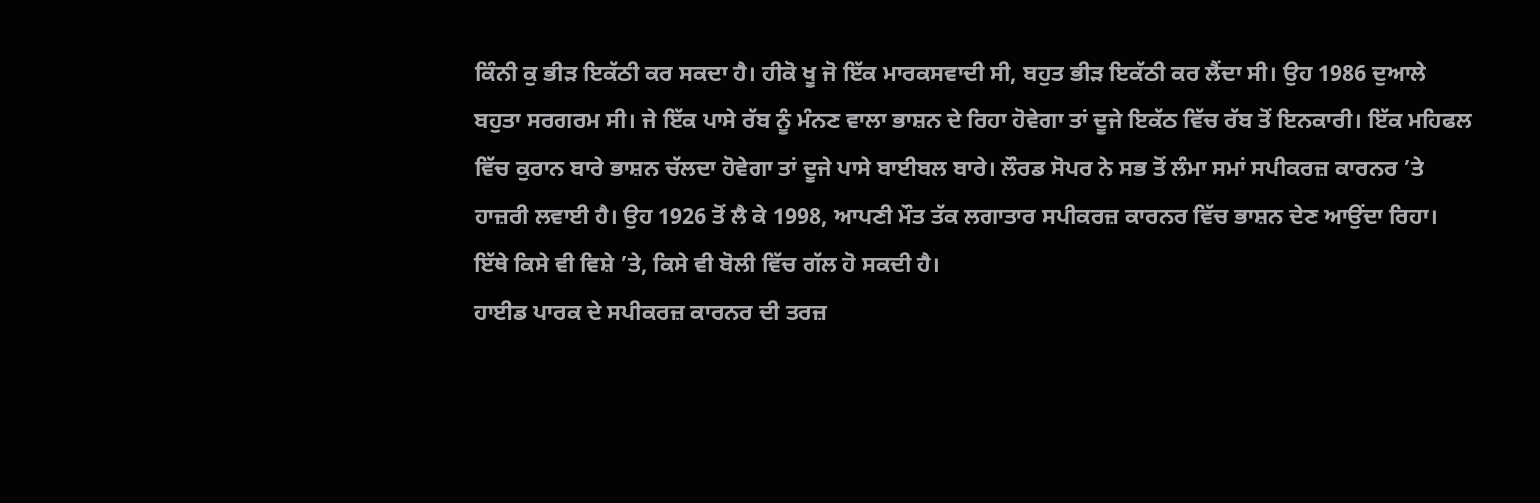ਕਿੰਨੀ ਕੁ ਭੀੜ ਇਕੱਠੀ ਕਰ ਸਕਦਾ ਹੈ। ਹੀਕੋ ਖੂ ਜੋ ਇੱਕ ਮਾਰਕਸਵਾਦੀ ਸੀ, ਬਹੁਤ ਭੀੜ ਇਕੱਠੀ ਕਰ ਲੈਂਦਾ ਸੀ। ਉਹ 1986 ਦੁਆਲੇ ਬਹੁਤਾ ਸਰਗਰਮ ਸੀ। ਜੇ ਇੱਕ ਪਾਸੇ ਰੱਬ ਨੂੰ ਮੰਨਣ ਵਾਲਾ ਭਾਸ਼ਨ ਦੇ ਰਿਹਾ ਹੋਵੇਗਾ ਤਾਂ ਦੂਜੇ ਇਕੱਠ ਵਿੱਚ ਰੱਬ ਤੋਂ ਇਨਕਾਰੀ। ਇੱਕ ਮਹਿਫਲ ਵਿੱਚ ਕੁਰਾਨ ਬਾਰੇ ਭਾਸ਼ਨ ਚੱਲਦਾ ਹੋਵੇਗਾ ਤਾਂ ਦੂਜੇ ਪਾਸੇ ਬਾਈਬਲ ਬਾਰੇ। ਲੌਰਡ ਸੋਪਰ ਨੇ ਸਭ ਤੋਂ ਲੰਮਾ ਸਮਾਂ ਸਪੀਕਰਜ਼ ਕਾਰਨਰ ’ਤੇ ਹਾਜ਼ਰੀ ਲਵਾਈ ਹੈ। ਉਹ 1926 ਤੋਂ ਲੈ ਕੇ 1998, ਆਪਣੀ ਮੌਤ ਤੱਕ ਲਗਾਤਾਰ ਸਪੀਕਰਜ਼ ਕਾਰਨਰ ਵਿੱਚ ਭਾਸ਼ਨ ਦੇਣ ਆਉਂਦਾ ਰਿਹਾ। ਇੱਥੇ ਕਿਸੇ ਵੀ ਵਿਸ਼ੇ ’ਤੇ, ਕਿਸੇ ਵੀ ਬੋਲੀ ਵਿੱਚ ਗੱਲ ਹੋ ਸਕਦੀ ਹੈ।
ਹਾਈਡ ਪਾਰਕ ਦੇ ਸਪੀਕਰਜ਼ ਕਾਰਨਰ ਦੀ ਤਰਜ਼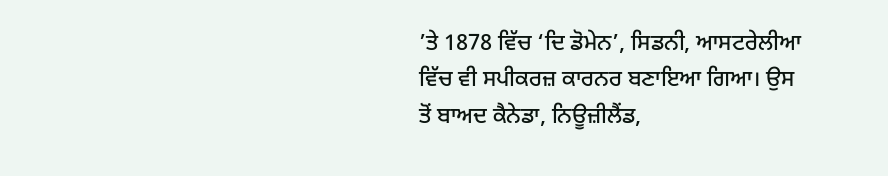’ਤੇ 1878 ਵਿੱਚ ‘ਦਿ ਡੋਮੇਨ’, ਸਿਡਨੀ, ਆਸਟਰੇਲੀਆ ਵਿੱਚ ਵੀ ਸਪੀਕਰਜ਼ ਕਾਰਨਰ ਬਣਾਇਆ ਗਿਆ। ਉਸ ਤੋਂ ਬਾਅਦ ਕੈਨੇਡਾ, ਨਿਊਜ਼ੀਲੈਂਡ,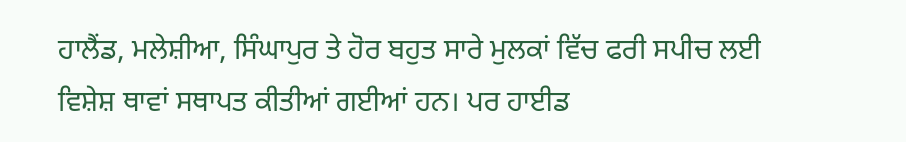ਹਾਲੈਂਡ, ਮਲੇਸ਼ੀਆ, ਸਿੰਘਾਪੁਰ ਤੇ ਹੋਰ ਬਹੁਤ ਸਾਰੇ ਮੁਲਕਾਂ ਵਿੱਚ ਫਰੀ ਸਪੀਚ ਲਈ ਵਿਸ਼ੇਸ਼ ਥਾਵਾਂ ਸਥਾਪਤ ਕੀਤੀਆਂ ਗਈਆਂ ਹਨ। ਪਰ ਹਾਈਡ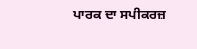ਪਾਰਕ ਦਾ ਸਪੀਕਰਜ਼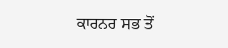ਕਾਰਨਰ ਸਭ ਤੋਂ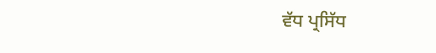ਵੱਧ ਪ੍ਰਸਿੱਧ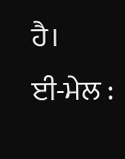ਹੈ।
ਈ-ਮੇਲ :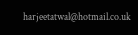harjeetatwal@hotmail.co.uk